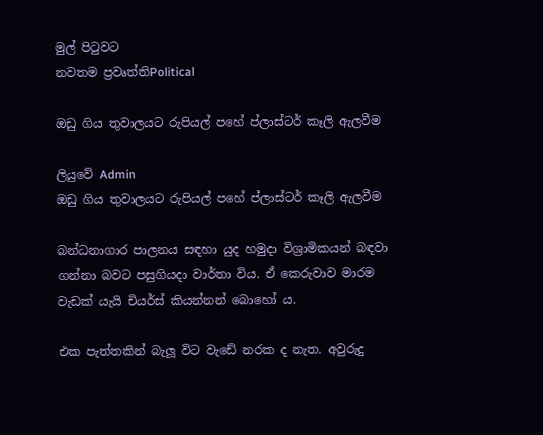මුල් පිටුවට
නවතම ප්‍රවෘත්තිPolitical

ඔඩු ගිය තුවාලයට රුපියල් පහේ ප්ලාස්ටර් කෑලි ඇලවීම

ලියුවේ Admin
ඔඩු ගිය තුවාලයට රුපියල් පහේ ප්ලාස්ටර් කෑලි ඇලවීම

බන්ධනාගාර පාලනය සඳහා යුද හමුදා විශ්‍රාමිකයන් බඳවා ගන්නා බවට පසුගියදා වාර්තා විය. ඒ කෙරුවාව මාරම වැඩක් යැයි චියර්ස් කියන්නන් බොහෝ ය.

එක පැත්තකින් බැලූ විට වැඩේ නරක ද නැත. අවුරුදු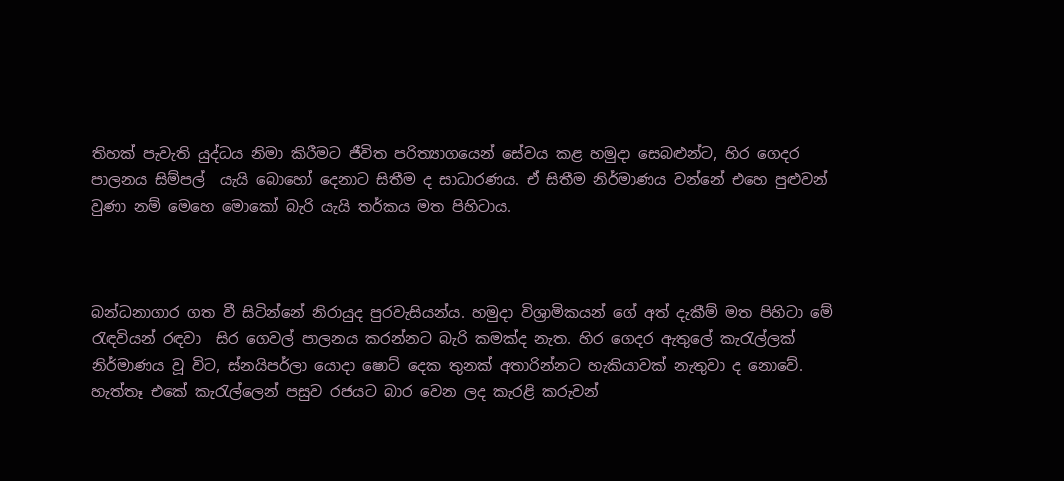තිහක් පැවැති යුද්ධය නිමා කිරීමට ජීවිත පරිත්‍යාගයෙන් සේවය කළ හමුදා සෙබළුන්ට, හිර ගෙදර පාලනය සිම්පල්  යැයි බොහෝ දෙනාට සිතීම ද සාධාරණය. ඒ සිතීම නිර්මාණය වන්නේ එහෙ පුළුවන් වුණා නම් මෙහෙ මොකෝ බැරි යැයි තර්කය මත පිහිටාය.



බන්ධනාගාර ගත වී සිටින්නේ නිරායුද පුරවැසියන්ය. හමුදා විශ්‍රාමිකයන් ගේ අත් දැකීම් මත පිහිටා මේ රැඳවියන් රඳවා  සිර ගෙවල් පාලනය කරන්නට බැරි කමක්ද නැත. හිර ගෙදර ඇතුලේ කැරැල්ලක් නිර්මාණය වූ විට, ස්නයිපර්ලා යොදා ෂොට් දෙක තුනක් අතාරින්නට හැකියාවක් නැතුවා ද නොවේ. හැත්තෑ එකේ කැරැල්ලෙන් පසුව රජයට බාර වෙන ලද කැරළි කරුවන්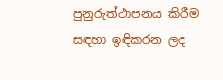පුනුරුත්ථාපනය කිරීම සඳහා ඉඳිකරන ලද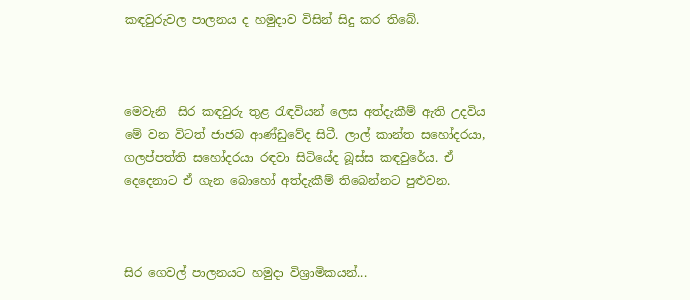කඳවුරුවල පාලනය ද හමුදාව විසින් සිදු කර තිබේ.



මෙවැනි  සිර කඳවුරු තුළ රැඳවියන් ලෙස අත්දැකීම් ඇති උදවිය  මේ වන විටත් ජාජබ ආණ්ඩුවේද සිටී. ලාල් කාන්ත සහෝදරයා, ගලප්පත්ති සහෝදරයා රඳවා සිටියේද බූස්ස කඳවුරේය. ඒ දෙදෙනාට ඒ ගැන බොහෝ අත්දැකීම් තිබෙන්නට පුළුවන.



සිර ගෙවල් පාලනයට හමුදා විශ්‍රාමිකයන්...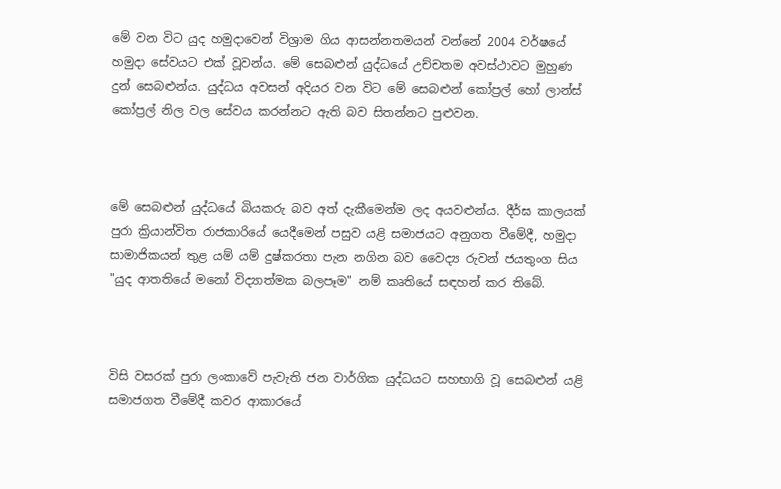මේ වන විට යුද හමුදාවෙන් විශ්‍රාම ගිය ආසන්නතමයන් වන්නේ 2004 වර්ෂයේ හමුදා සේවයට එක් වූවන්ය. මේ සෙබළුන් යුද්ධයේ උච්චතම අවස්ථාවට මුහුණ දුන් සෙබළුන්ය. යුද්ධය අවසන් අදියර වන විට මේ සෙබළුන් කෝප්‍රල් හෝ ලාන්ස් කෝප්‍රල් නිල වල සේවය කරන්නට ඇති බව සිතන්නට පුළුවන.



මේ සෙබළුන් යුද්ධයේ බියකරු බව අත් දැකීමෙන්ම ලද අයවළුන්ය. දීර්ඝ කාලයක් පුරා ක්‍රියාන්විත රාජකාරියේ යෙදීමෙන් පසුව යළි සමාජයට අනුගත වීමේදී, හමුදා සාමාජිකයන් තුළ යම් යම් දුෂ්කරතා පැන නගින බව වෛද්‍ය රුවන් ජයතුංග සිය "යුද ආතතියේ මනෝ විද්‍යාත්මක බලපෑම" නම් කෘතියේ සඳහන් කර තිබේ.



විසි වසරක් පුරා ලංකාවේ පැවැති ජන වාර්ගික යුද්ධයට සහභාගි වූ සෙබළුන් යළි සමාජගත වීමේදී කවර ආකාරයේ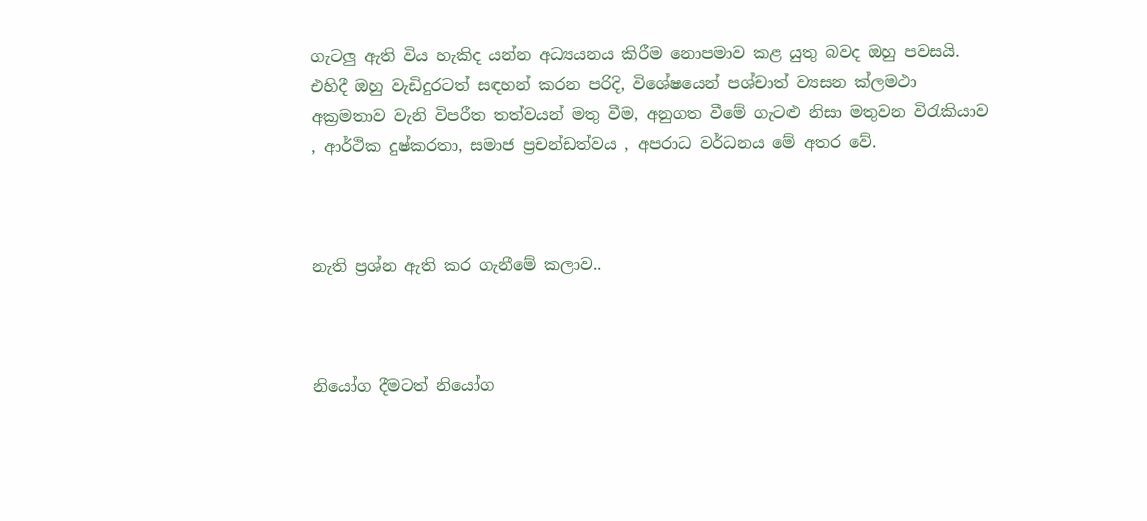ගැටලු ඇති විය හැකිද යන්න අධ්‍යයනය කිරීම නොපමාව කළ යුතු බවද ඔහු පවසයි. එහිදී ඔහු වැඩිදුරටත් සඳහන් කරන පරිදි, විශේෂයෙන් පශ්චාත් ව්‍යසන ක්ලමථා අක්‍රමතාව වැනි විපරීත තත්වයන් මතු වීම, අනුගත වීමේ ගැටළු නිසා මතුවන විරැකියාව , ආර්ථික දුෂ්කරතා, සමාජ ප්‍රචන්ඩත්වය , අපරාධ වර්ධනය මේ අතර වේ.



නැති ප්‍රශ්න ඇති කර ගැනීමේ කලාව..



නියෝග දීමටත් නියෝග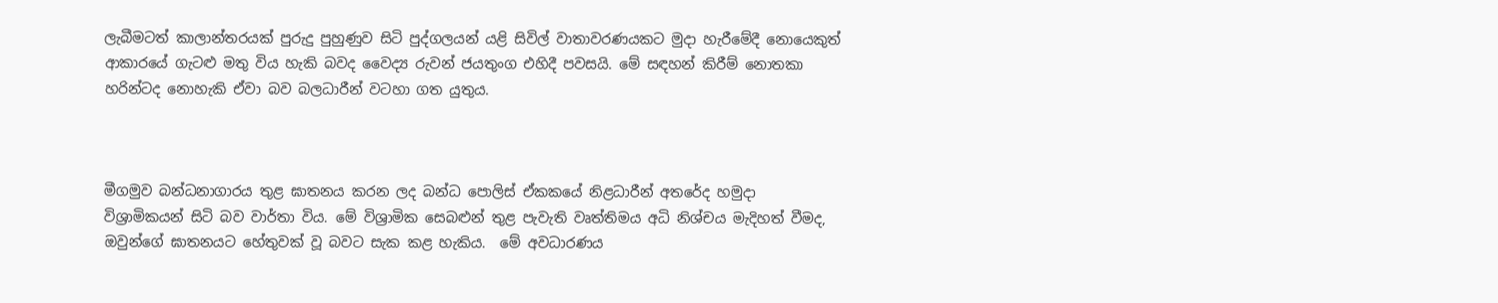ලැබීමටත් කාලාන්තරයක් පුරුදු පුහුණුව සිටි පුද්ගලයන් යළි සිවිල් වාතාවරණයකට මුදා හැරීමේදී නොයෙකුත් ආකාරයේ ගැටළු මතු විය හැකි බවද වෛද්‍ය රුවන් ජයතුංග එහිදී පවසයි. මේ සඳහන් කිරීම් නොතකා හරින්ටද නොහැකි ඒවා බව බලධාරීන් වටහා ගත යුතුය.



මීගමුව බන්ධනාගාරය තුළ ඝාතනය කරන ලද බන්ධ පොලිස් ඒකකයේ නිළධාරීන් අතරේද හමුදා විශ්‍රාමිකයන් සිටි බව වාර්තා විය. මේ විශ්‍රාමික සෙබළුන් තුළ පැවැති වෘත්තිමය අධි නිශ්චය මැදිහත් වීමද, ඔවුන්ගේ ඝාතනයට හේතුවක් වූ බවට සැක කළ හැකිය.  මේ අවධාරණය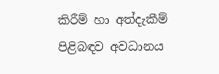කිරීම් හා අත්දැකීම් පිළිබඳව අවධානය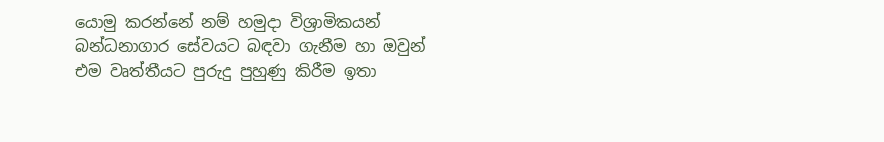යොමු කරන්නේ නම් හමුදා විශ්‍රාමිකයන් බන්ධනාගාර සේවයට බඳවා ගැනීම හා ඔවුන් එම වෘත්තීයට පුරුදු පුහුණු කිරීම ඉතා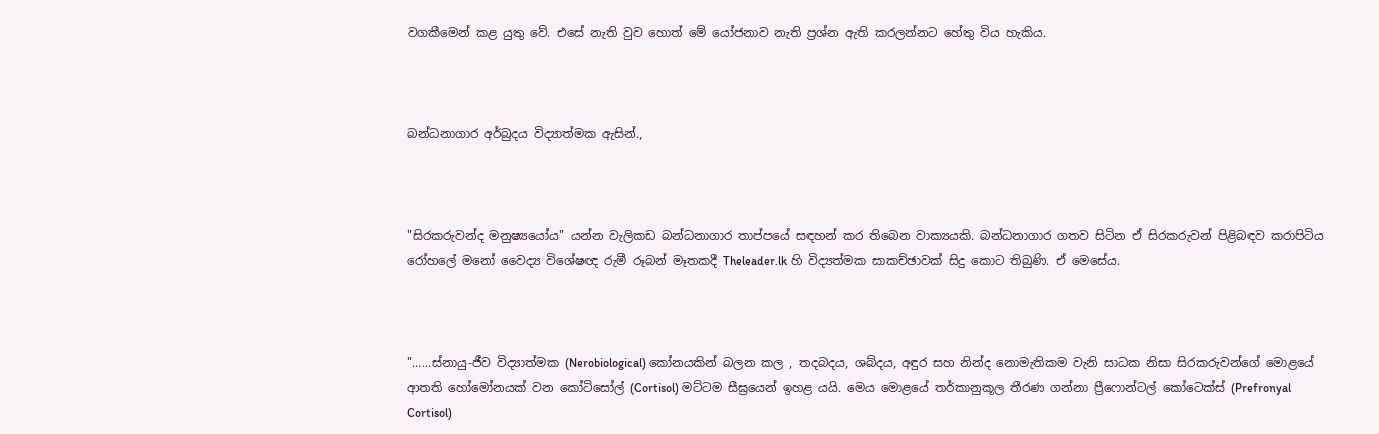වගකීමෙන් කළ යුතු වේ. එසේ නැති වුව හොත් මේ යෝජනාව නැති ප්‍රශ්න ඇති කරලන්නට හේතු විය හැකිය.



බන්ධනාගාර අර්බුදය විද්‍යාත්මක ඇසින්.,



"සිරකරුවන්ද මනුෂ්‍යයෝය" යන්න වැලිකඩ බන්ධනාගාර තාප්පයේ සඳහන් කර තිබෙන වාක්‍යයකි. බන්ධනාගාර ගතව සිටින ඒ සිරකරුවන් පිළිබඳව කරාපිටිය රෝහලේ මනෝ වෛද්‍ය විශේෂඥ රුමී රූබන් මෑතකදී Theleader.lk හි විද්‍යත්මක සාකච්ඡාවක් සිදු කොට තිබුණි. ඒ මෙසේය.



"......ස්නායු-ජීව විද්‍යාත්මක (Nerobiological) කෝනයකින් බලන කල , තදබදය, ශබ්දය, අඳුර සහ නින්ද නොමැතිකම වැනි සාධක නිසා සිරකරුවන්ගේ මොළයේ ආතති හෝමෝනයක් වන කෝටිසෝල් (Cortisol) මට්ටම සීඝ්‍රයෙන් ඉහළ යයි. මෙය මොළයේ තර්කානුකූල තීරණ ගන්නා ප්‍රීෆොන්ටල් කෝටෙක්ස් (Prefronyal Cortisol)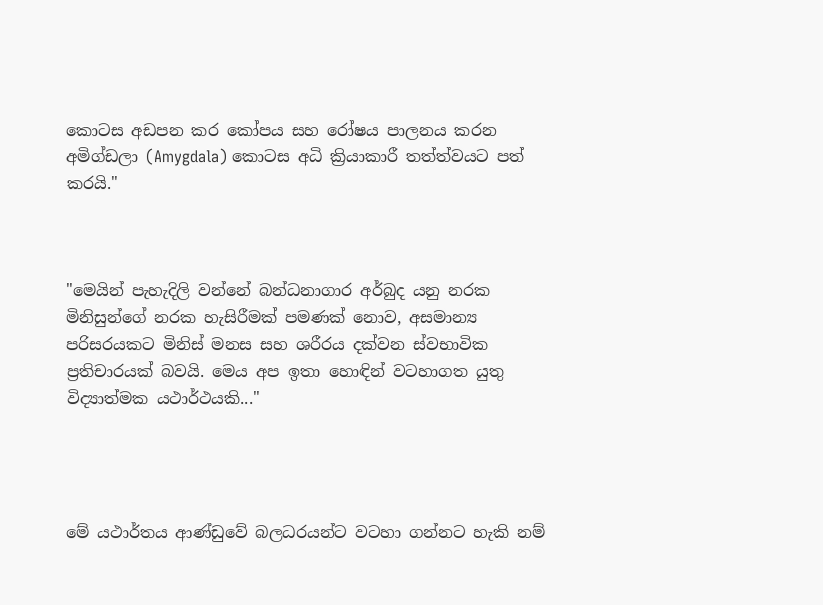කොටස අඩපන කර කෝපය සහ රෝෂය පාලනය කරන අමිග්ඩලා (Amygdala) කොටස අධි ක්‍රියාකාරී තත්ත්වයට පත් කරයි."



"මෙයින් පැහැදිලි වන්නේ බන්ධනාගාර අර්බුද යනු නරක මිනිසුන්ගේ නරක හැසිරීමක් පමණක් නොව, අසමාන්‍ය පරිසරයකට මිනිස් මනස සහ ශරීරය දක්වන ස්වභාවික ප්‍රතිචාරයක් බවයි. මෙය අප ඉතා හොඳින් වටහාගත යුතු විද්‍යාත්මක යථාර්ථයකි..."




මේ යථාර්තය ආණ්ඩුවේ බලධරයන්ට වටහා ගන්නට හැකි නම්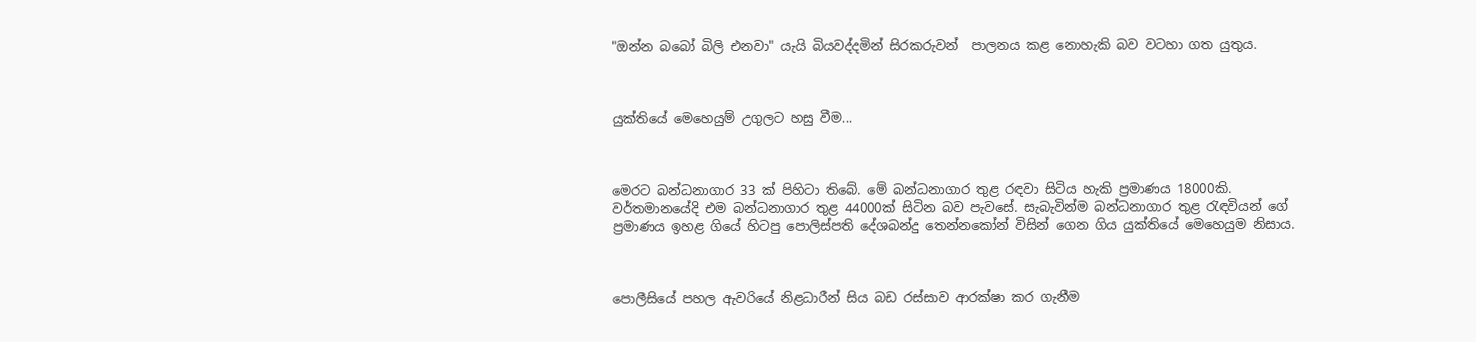"ඔන්න බබෝ බිලි එනවා" යැයි බියවද්දමින් සිරකරුවන්  පාලනය කළ නොහැකි බව වටහා ගත යුතුය.



යුක්තියේ මෙහෙයුම් උගුලට හසු වීම...



මෙරට බන්ධනාගාර 33 ක් පිහිටා තිබේ. මේ බන්ධනාගාර තුළ රඳවා සිටිය හැකි ප්‍රමාණය 18000කි. වර්තමානයේදි එම බන්ධනාගාර තුළ 44000ක් සිටින බව පැවසේ. සැබැවින්ම බන්ධනාගාර තුළ රැඳවියන් ගේ ප්‍රමාණය ඉහළ ගියේ හිටපු පොලිස්පති දේශබන්දු තෙන්නකෝන් විසින් ගෙන ගිය යුක්තියේ මෙහෙයුම නිසාය.



පොලීසියේ පහල ඇවරියේ නිළධාරීන් සිය බඩ රස්සාව ආරක්ෂා කර ගැනීම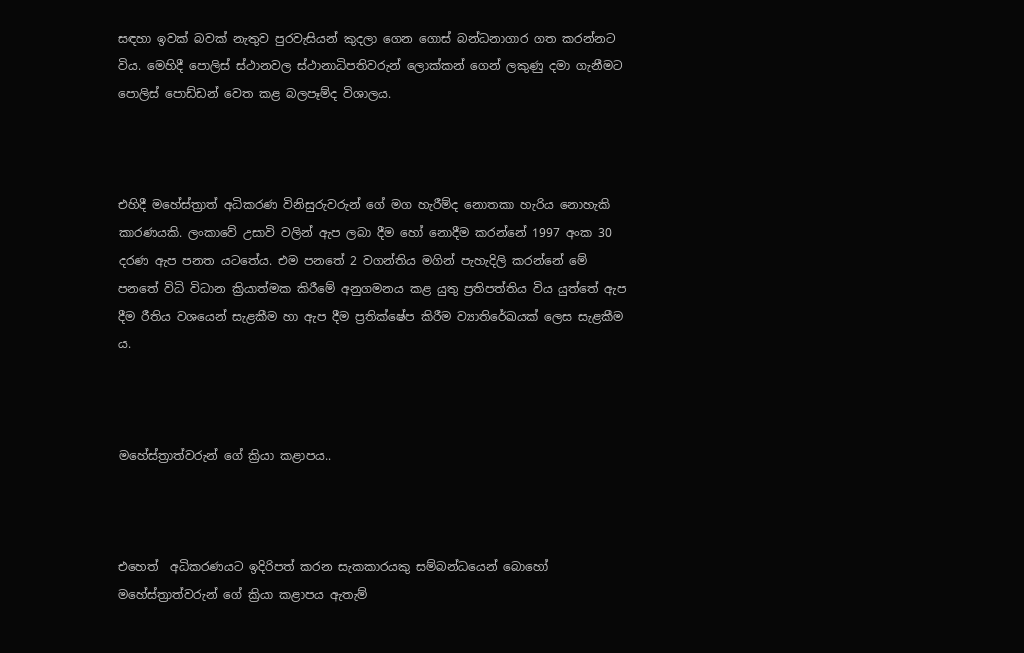සඳහා ඉවක් බවක් නැතුව පුරවැසියන් කුදලා ගෙන ගොස් බන්ධනාගාර ගත කරන්නට විය. මෙහිදී පොලිස් ස්ථානවල ස්ථානාධිපතිවරුන් ලොක්කන් ගෙන් ලකුණු දමා ගැනීමට පොලිස් පොඩ්ඩන් වෙත කළ බලපෑම්ද විශාලය.



එහිදී මහේස්ත්‍රාත් අධිකරණ විනිසුරුවරුන් ගේ මග හැරීම්ද නොතකා හැරිය නොහැකි කාරණයකි. ලංකාවේ උසාවි වලින් ඇප ලබා දීම හෝ නොදීම කරන්නේ 1997 අංක 30 දරණ ඇප පනත යටතේය. එම පනතේ 2 වගන්තිය මගින් පැහැදිලි කරන්නේ මේ පනතේ විධි විධාන ක්‍රියාත්මක කිරීමේ අනුගමනය කළ යුතු ප්‍රතිපත්තිය විය යුත්තේ ඇප දීම රීතිය වශයෙන් සැළකීම හා ඇප දීම ප්‍රතික්ෂේප කිරීම ව්‍යාතිරේඛයක් ලෙස සැළකීම ය.



මහේස්ත්‍රාත්වරුන් ගේ ක්‍රියා කළාපය..



එහෙත්  අධිකරණයට ඉදිරිපත් කරන සැකකාරයකු සම්බන්ධයෙන් බොහෝ මහේස්ත්‍රාත්වරුන් ගේ ක්‍රියා කළාපය ඇතැම්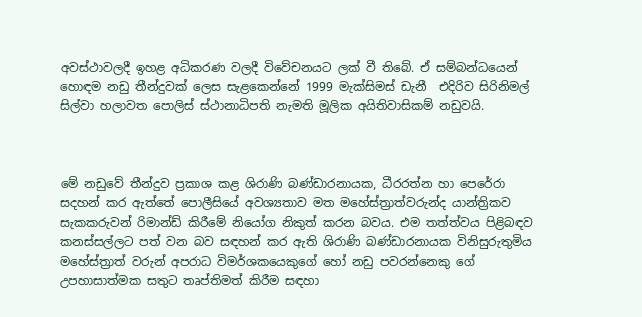අවස්ථාවලදී ඉහළ අධිකරණ වලදී විවේචනයට ලක් වී තිබේ. ඒ සම්බන්ධයෙන් හොඳම නඩු තීන්දුවක් ලෙස සැළකෙන්නේ 1999 මැක්සිමස් ඩැනී  එදිරිව සිරිනිමල් සිල්වා හලාවත පොලිස් ස්ථානාධිපති නැමති මූලික අයිතිවාසිකම් නඩුවයි.



මේ නඩුවේ තීන්දුව ප්‍රකාශ කළ ශිරාණි බණ්ඩාරනායක, ධීරරත්න හා පෙරේරා සදහන් කර ඇත්තේ පොලීසියේ අවශ්‍යතාව මත මහේස්ත්‍රාත්වරුන්ද යාන්ත්‍රිකව සැකකරුවන් රිමාන්ඩ් කිරීමේ නියෝග නිකුත් කරන බවය. එම තත්ත්වය පිළිබඳව කනස්සල්ලට පත් වන බව සඳහන් කර ඇති ශිරාණි බණ්ඩාරනායක විනිසුරුතුමිය මහේස්ත්‍රාත් වරුන් අපරාධ විමර්ශකයෙකුගේ හෝ නඩු පවරන්නෙකු ගේ උපහාසාත්මක සතුට තෘප්තිමත් කිරීම සඳහා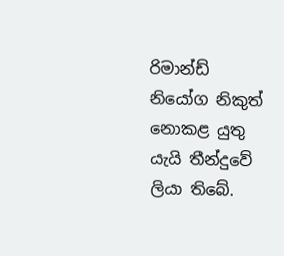රිමාන්ඩ් නියෝග නිකුත් නොකළ යුතු යැයි තීන්දුවේ ලියා තිබේ.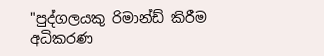"පුද්ගලයකු රිමාන්ඩ් කිරීම අධිකරණ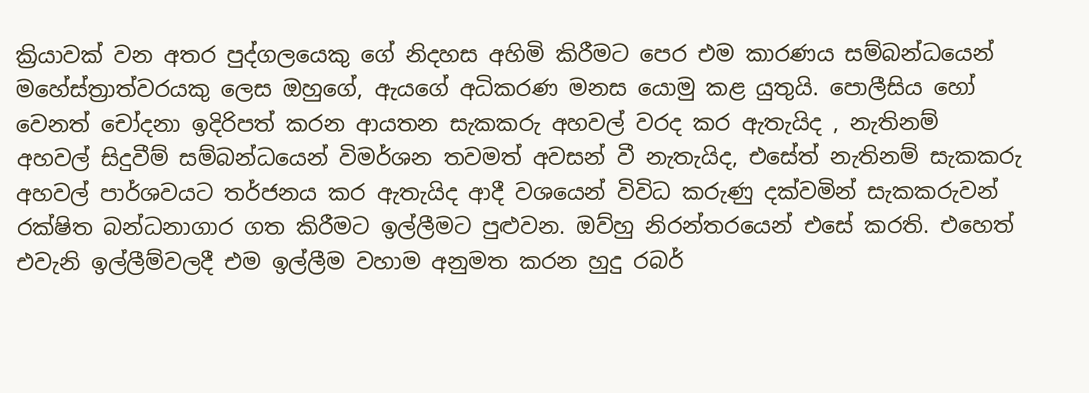ක්‍රියාවක් වන අතර පුද්ගලයෙකු ගේ නිදහස අහිමි කිරීමට පෙර එම කාරණය සම්බන්ධයෙන් මහේස්ත්‍රාත්වරයකු ලෙස ඔහුගේ, ඇයගේ අධිකරණ මනස යොමු කළ යුතුයි. පොලීසිය හෝ වෙනත් චෝදනා ඉදිරිපත් කරන ආයතන සැකකරු අහවල් වරද කර ඇතැයිද , නැතිනම් අහවල් සිදුවීම් සම්බන්ධයෙන් විමර්ශන තවමත් අවසන් වී නැතැයිද, එසේත් නැතිනම් සැකකරු අහවල් පාර්ශවයට තර්ජනය කර ඇතැයිද ආදී වශයෙන් විවිධ කරුණු දක්වමින් සැකකරුවන් රක්ෂිත බන්ධනාගාර ගත කිරීමට ඉල්ලීමට පුළුවන. ඔව්හු නිරන්තරයෙන් එසේ කරති. එහෙත් එවැනි ඉල්ලීම්වලදී එම ඉල්ලීම වහාම අනුමත කරන හුදු රබර්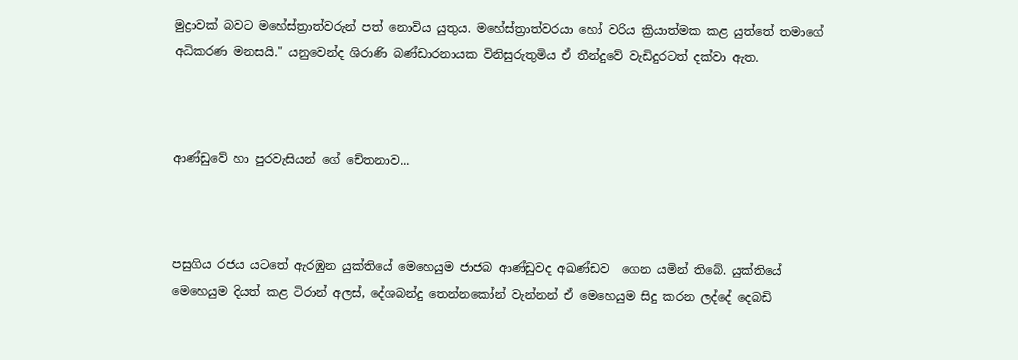මුද්‍රාවක් බවට මහේස්ත්‍රාත්වරුන් පත් නොවිය යුතුය. මහේස්ත්‍රාත්වරයා හෝ වරිය ක්‍රියාත්මක කළ යුත්තේ තමාගේ අධිකරණ මනසයි." යනුවෙන්ද ශිරාණි බණ්ඩාරනායක විනිසුරුතුමිය ඒ තීන්දුවේ වැඩිදුරටත් දක්වා ඇත.



ආණ්ඩුවේ හා පුරවැසියන් ගේ චේතනාව...



පසුගිය රජය යටතේ ඇරඹුන යුක්තියේ මෙහෙයුම ජාජබ ආණ්ඩුවද අඛණ්ඩව  ගෙන යමින් තිබේ. යුක්තියේ මෙහෙයුම දියත් කළ ටිරාන් අලස්, දේශබන්දු තෙන්නකෝන් වැන්නන් ඒ මෙහෙයුම සිදු කරන ලද්දේ දෙබඩි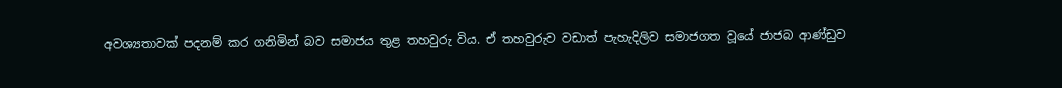අවශ්‍යතාවක් පදනම් කර ගනිමින් බව සමාජය තුළ තහවුරු විය. ඒ තහවුරුව වඩාත් පැහැදිලිව සමාජගත වූයේ ජාජබ ආණ්ඩුව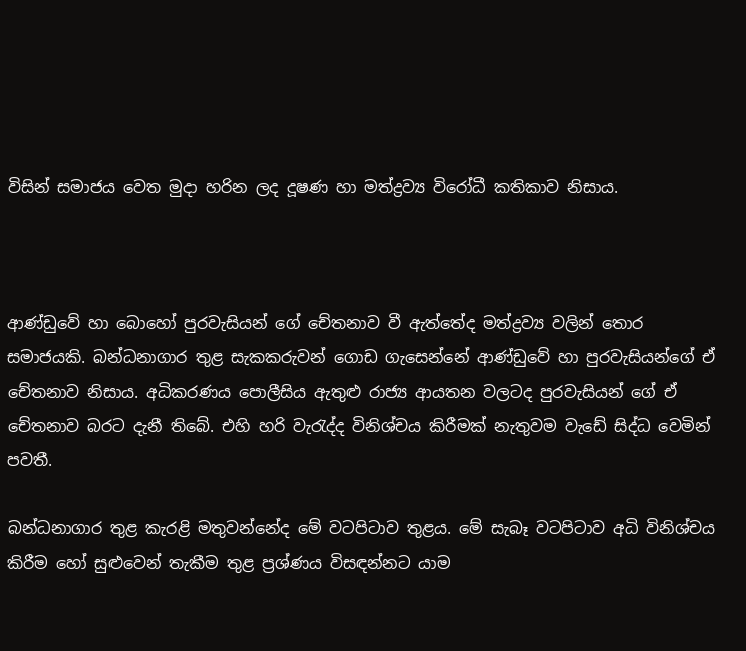විසින් සමාජය වෙත මුදා හරින ලද දූෂණ හා මත්ද්‍රව්‍ය විරෝධී කතිකාව නිසාය.



ආණ්ඩුවේ හා බොහෝ පුරවැසියන් ගේ චේතනාව වී ඇත්තේද මත්ද්‍රව්‍ය වලින් තොර සමාජයකි. බන්ධනාගාර තුළ සැකකරුවන් ගොඩ ගැසෙන්නේ ආණ්ඩුවේ හා පුරවැසියන්ගේ ඒ චේතනාව නිසාය. අධිකරණය පොලීසිය ඇතුළු රාජ්‍ය ආයතන වලටද පුරවැසියන් ගේ ඒ චේතනාව බරට දැනී තිබේ. එහි හරි වැරැද්ද විනිශ්චය කිරීමක් නැතුවම වැඩේ සිද්ධ වෙමින් පවතී.

බන්ධනාගාර තුළ කැරළි මතුවන්නේද මේ වටපිටාව තුළය. මේ සැබෑ වටපිටාව අධි විනිශ්චය කිරීම හෝ සුළුවෙන් තැකීම තුළ ප්‍රශ්ණය විසඳන්නට යාම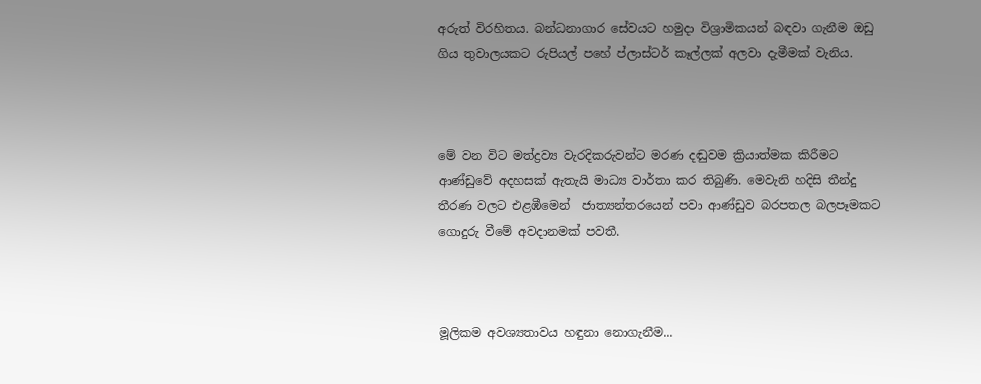අරුත් විරහිතය. බන්ධනාගාර සේවයට හමුදා විශ්‍රාමිකයන් බඳවා ගැනීම ඔඩු ගිය තුවාලයකට රුපියල් පහේ ප්ලාස්ටර් කෑල්ලක් අලවා දැමීමක් වැනිය.



මේ වන විට මත්ද්‍රව්‍ය වැරදිකරුවන්ට මරණ දඬුවම ක්‍රියාත්මක කිරීමට ආණ්ඩුවේ අදහසක් ඇතැයි මාධ්‍ය වාර්තා කර තිබුණි. මෙවැනි හදිසි තීන්දු තීරණ වලට එළඹීමෙන්  ජාත්‍යන්තරයෙන් පවා ආණ්ඩුව බරපතල බලපෑමකට ගොදුරු වීමේ අවදානමක් පවතී.



මූලිකම අවශ්‍යතාවය හඳුනා නොගැනීම...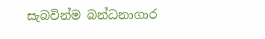සැබවින්ම බන්ධනාගාර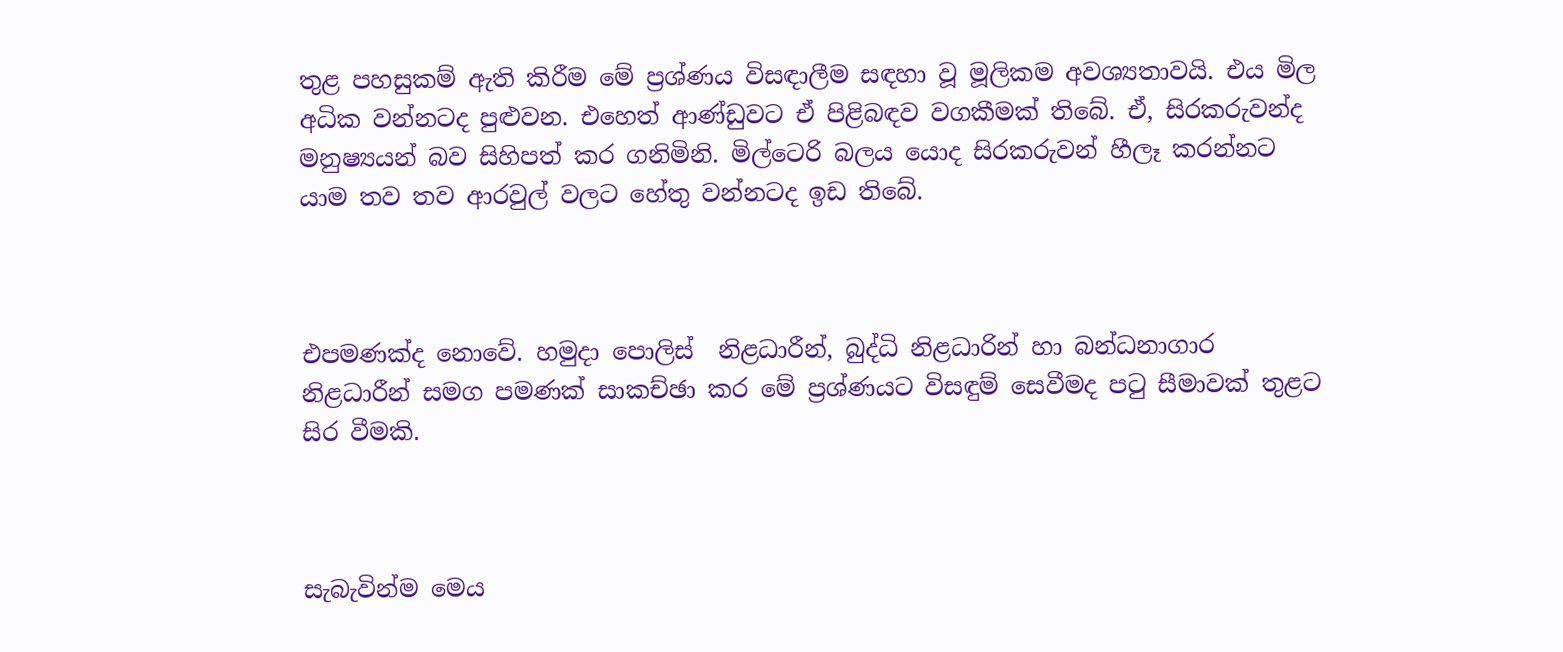තුළ පහසුකම් ඇති කිරීම මේ ප්‍රශ්ණය විසඳාලීම සඳහා වූ මූලිකම අවශ්‍යතාවයි. එය මිල අධික වන්නටද පුළුවන. එහෙත් ආණ්ඩුවට ඒ පිළිබඳව වගකීමක් තිබේ. ඒ, සිරකරුවන්ද මනුෂ්‍යයන් බව සිහිපත් කර ගනිමිනි. මිල්ටෙරි බලය යොද සිරකරුවන් හීලෑ කරන්නට යාම තව තව ආරවුල් වලට හේතු වන්නටද ඉඩ තිබේ.



එපමණක්ද නොවේ. හමුදා පොලිස්  නිළධාරීන්, බුද්ධි නිළධාරින් හා බන්ධනාගාර නිළධාරීන් සමග පමණක් සාකච්ඡා කර මේ ප්‍රශ්ණයට විසඳුම් සෙවීමද පටු සීමාවක් තුළට සිර වීමකි.



සැබැවින්ම මෙය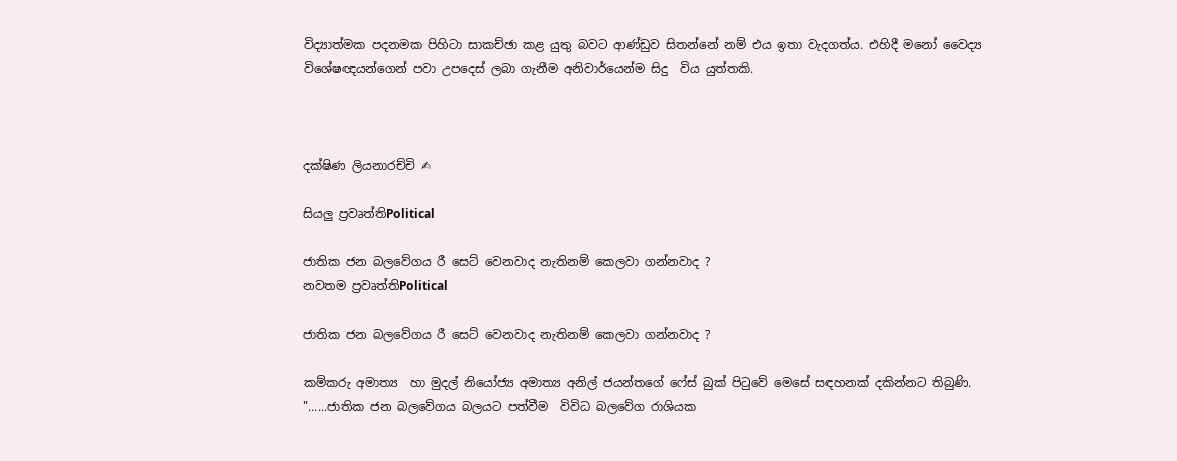විද්‍යාත්මක පදනමක පිහිටා සාකච්ඡා කළ යුතු බවට ආණ්ඩුව සිතන්නේ නම් එය ඉතා වැදගත්ය. එහිදී මනෝ වෛද්‍ය විශේෂඥයන්ගෙන් පවා උපදෙස් ලබා ගැනීම අනිවාර්යෙන්ම සිදු  විය යුත්තකි.



දක්ෂිණ ලියනාරච්චි ✍

සියලු ප්‍රවෘත්තිPolitical

ජාතික ජන බලවේගය රී සෙට් වෙනවාද නැතිනම් කෙලවා ගන්නවාද ?
නවතම ප්‍රවෘත්තිPolitical

ජාතික ජන බලවේගය රී සෙට් වෙනවාද නැතිනම් කෙලවා ගන්නවාද ?

කම්කරු අමාත්‍ය  හා මුදල් නියෝජ්‍ය අමාත්‍ය අනිල් ජයන්තගේ ෆේස් බුක් පිටුවේ මෙසේ සඳහනක් දකින්නට තිබුණි.  "......ජාතික ජන බලවේගය බලයට පත්වීම  විවිධ බලවේග රාශියක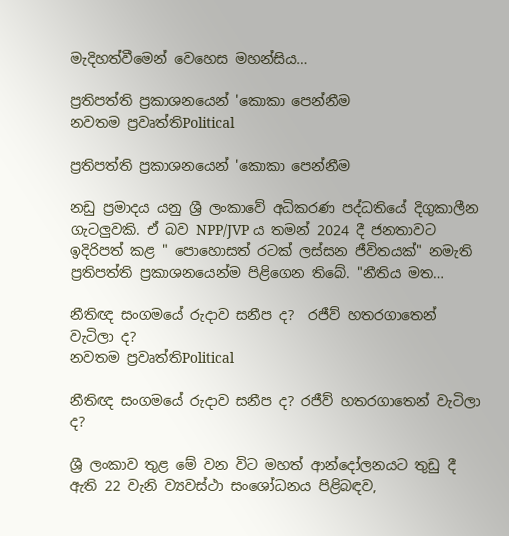මැදිහත්වීමෙන් වෙහෙස මහන්සිය…

ප්‍රතිපත්ති ප්‍රකාශනයෙන් 'කොකා පෙන්නීම
නවතම ප්‍රවෘත්තිPolitical

ප්‍රතිපත්ති ප්‍රකාශනයෙන් 'කොකා පෙන්නීම

නඩු ප්‍රමාදය යනු ශ්‍රී ලංකාවේ අධිකරණ පද්ධතියේ දිගුකාලීන ගැටලුවකි. ඒ බව NPP/JVP ය තමන් 2024 දී ජනතාවට ඉදිරිපත් කළ " පොහොසත් රටක් ලස්සන ජීවිතයක්" නමැති ප්‍රතිපත්ති ප්‍රකාශනයෙන්ම පිළිගෙන තිබේ. "නීතිය මත…

නීතිඥ සංගමයේ රුදාව සනීප ද?  රජීව් හතරගාතෙන් වැටිලා ද?
නවතම ප්‍රවෘත්තිPolitical

නීතිඥ සංගමයේ රුදාව සනීප ද? රජීව් හතරගාතෙන් වැටිලා ද?

ශ්‍රී ලංකාව තුළ මේ වන විට මහත් ආන්දෝලනයට තුඩු දී ඇති 22 වැනි ව්‍යවස්ථා සංශෝධනය පිළිබඳව,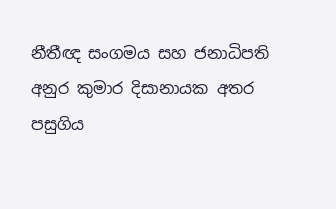නීතීඥ සංගමය සහ ජනාධිපති අනුර කුමාර දිසානායක අතර පසුගිය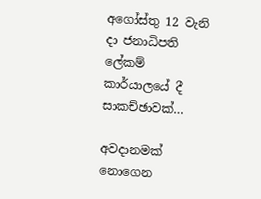අගෝස්තු 12 වැනි දා ජනාධිපති ලේකම් කාර්යාලයේ දී සාකච්ඡාවක්…

අවදානමක් නොගෙන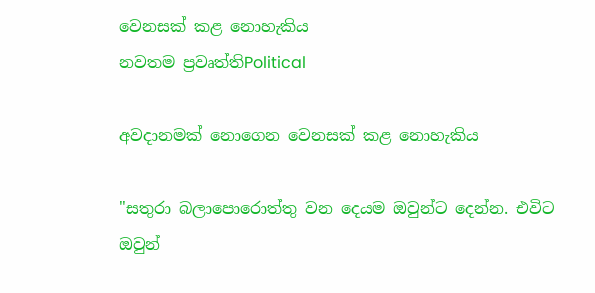වෙනසක් කළ නොහැකිය
නවතම ප්‍රවෘත්තිPolitical

අවදානමක් නොගෙන වෙනසක් කළ නොහැකිය

"සතුරා බලාපොරොත්තු වන දෙයම ඔවුන්ට දෙන්න. එවිට ඔවුන්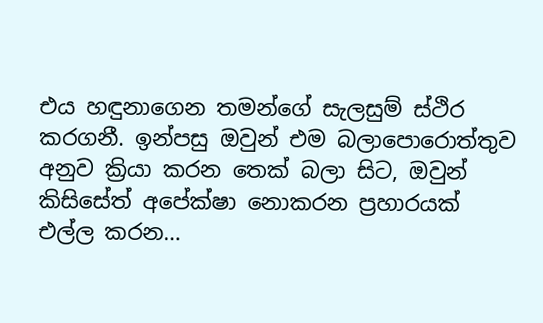එය හඳුනාගෙන තමන්ගේ සැලසුම් ස්ථිර කරගනී. ඉන්පසු ඔවුන් එම බලාපොරොත්තුව අනුව ක්‍රියා කරන තෙක් බලා සිට, ඔවුන් කිසිසේත් අපේක්ෂා නොකරන ප්‍රහාරයක් එල්ල කරන…